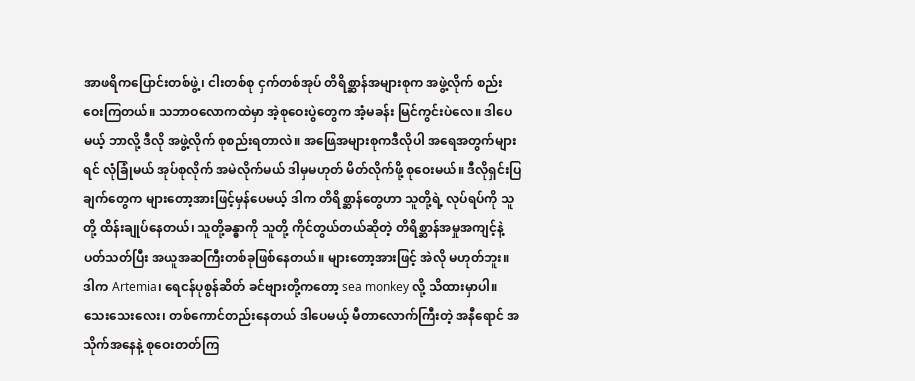အာဖရိကပြောင်းတစ်ဖွဲ့၊ ငါးတစ်စု ငှက်တစ်အုပ် တိရိစ္ဆာန်အများစုက အဖွဲ့လိုက် စည်းဝေးကြတယ်။ သဘာဝလောကထဲမှာ အဲ့စုဝေးပွဲတွေက အံ့မခန်း မြင်ကွင်းပဲလေ။ ဒါပေမယ့် ဘာလို့ ဒီလို အဖွဲ့လိုက် စုစည်းရတာလဲ။ အဖြေအများစုကဒီလိုပါ အရေအတွက်များရင် လုံခြုံမယ် အုပ်စုလိုက် အမဲလိုက်မယ် ဒါမှမဟုတ် မိတ်လိုက်ဖို့ စုဝေးမယ်။ ဒီလိုရှင်းပြချက်တွေက များတော့အားဖြင့်မှန်ပေမယ့် ဒါက တိရိစ္ဆာန်တွေဟာ သူတို့ရဲ့ လုပ်ရပ်ကို သူတို့ ထိန်းချုပ်နေတယ်၊ သူတို့ခန္ဓာကို သူတို့ ကိုင်တွယ်တယ်ဆိုတဲ့ တိရိစ္ဆာန်အမှုအကျင့်နဲ့ ပတ်သတ်ပြီး အယူအဆကြီးတစ်ခုဖြစ်နေတယ်။ များတော့အားဖြင့် အဲလို မဟုတ်ဘူး။ ဒါက Artemia၊ ရေငန်ပုစွန်ဆိတ် ခင်ဗျားတို့ကတော့ sea monkey လို့ သိထားမှာပါ။ သေးသေးလေး၊ တစ်ကောင်တည်းနေတယ် ဒါပေမယ့် မီတာလောက်ကြီးတဲ့ အနီရောင် အသိုက်အနေနဲ့ စုဝေးတတ်ကြ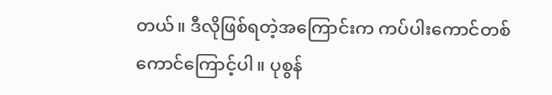တယ်။ ဒီလိုဖြစ်ရတဲ့အကြောင်းက ကပ်ပါးကောင်တစ်ကောင်ကြောင့်ပါ။ ပုစွန်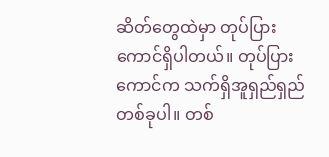ဆိတ်တွေထဲမှာ တုပ်ပြားကောင်ရှိပါတယ်။ တုပ်ပြားကောင်က သက်ရှိအူရှည်ရှည်တစ်ခုပါ။ တစ်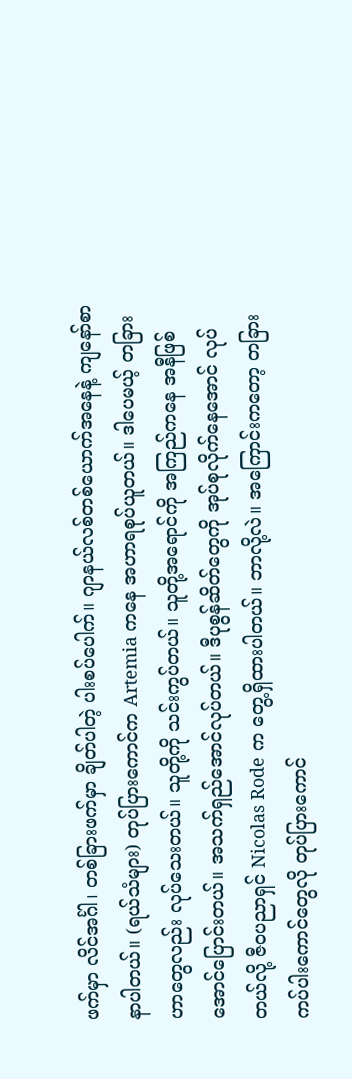ဖက်မှာ လိင်အင်္ဂါ၊ တစ်ခြားဖက်မှာ ချိတ်ပါတဲ့ ပါးစပ်ပေါက်။ ဂျာနယ်လစ်တစ်ယောက်အနေနဲ့ ကျနော်စာနာပါတယ်။ (ရယ်သံများ) တုပ်ပြားကောင်က Artemia ကနေ အဟာရစုပ်ယူတယ်။ ဒါပေမယ့် တခြားဟာတွေလည်း လုပ်သေးတယ်။ သူတို့ကို သင်းကွပ်တယ်။ သူတို့အရောင်ကို အကြည်ကနေ အနီဖြစ်အောင်ပြောင်းတယ်။ အသက်ရှည်အောင်လုပ်တယ်။ ဒီပုစွန်ဆိတ်တွေကို အုပ်စုလိုက်နေအောင် လုပ်တယ်လို့ ဇီဝပညာရှင် Nicolas Rode က တွေ့ရှိထားပါတယ်။ ဘာလို့လဲ။ အကြောင်းကတော့ တခြား ကပ်ပါးကောင်တွေလို တုပ်ပြားကောင်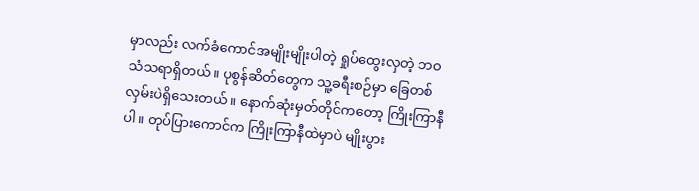မှာလည်း လက်ခံကောင်အမျိုးမျိုးပါတဲ့ ရှုပ်ထွေးလှတဲ့ ဘဝသံသရာရှိတယ်။ ပုစွန်ဆိတ်တွေက သူ့ခရီးစဉ်မှာ ခြေတစ်လှမ်းပဲရှိသေးတယ်။ နောက်ဆုံးမှတ်တိုင်ကတော့ ကြိုးကြာနီပါ။ တုပ်ပြားကောင်က ကြိုးကြာနီထဲမှာပဲ မျိုးပွား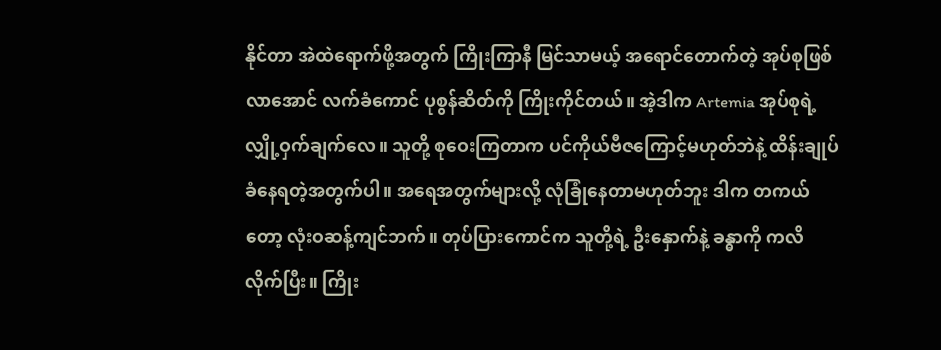နိုင်တာ အဲထဲရောက်ဖို့အတွက် ကြိုးကြာနီ မြင်သာမယ့် အရောင်တောက်တဲ့ အုပ်စုဖြစ်လာအောင် လက်ခံကောင် ပုစွန်ဆိတ်ကို ကြိုးကိုင်တယ်။ အဲ့ဒါက Artemia အုပ်စုရဲ့လျှို့ဝှက်ချက်လေ။ သူတို့ စုဝေးကြတာက ပင်ကိုယ်ဗီဇကြောင့်မဟုတ်ဘဲနဲ့ ထိန်းချုပ်ခံနေရတဲ့အတွက်ပါ။ အရေအတွက်များလို့ လုံခြုံနေတာမဟုတ်ဘူး ဒါက တကယ်တော့ လုံးဝဆန့်ကျင်ဘက်။ တုပ်ပြားကောင်က သူတို့ရဲ့ ဦးနှောက်နဲ့ ခန္ဓာကို ကလိလိုက်ပြီး။ ကြိုး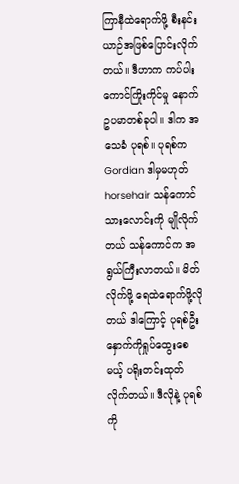ကြာနီထဲရောက်ဖို့ စီးနင်းယာဉ်အဖြစ်ပြောင်းလိုက်တယ်။ ဒီဟာက ကပ်ပါးကောင်ကြိုးကိုင်မှု နောက်ဥပမာတစ်ခုပါ။ ဒါက အသေခံ ပုရစ်။ ပုရစ်က Gordian ဒါမှမဟုတ် horsehair သန်ကောင် သားလောင်းကို မျိုလိုက်တယ် သန်ကောင်က အရွယ်ကြီးလာတယ်။ မိတ်လိုက်ဖို့ ရေထဲရောက်ဖို့လိုတယ် ဒါကြောင့် ပုရစ်ဦးနှောက်ကိုရှုပ်ထွေးစေမယ့် ပရိုးတင်းထုတ်လိုက်တယ်။ ဒီလိုနဲ့ ပုရစ်ကို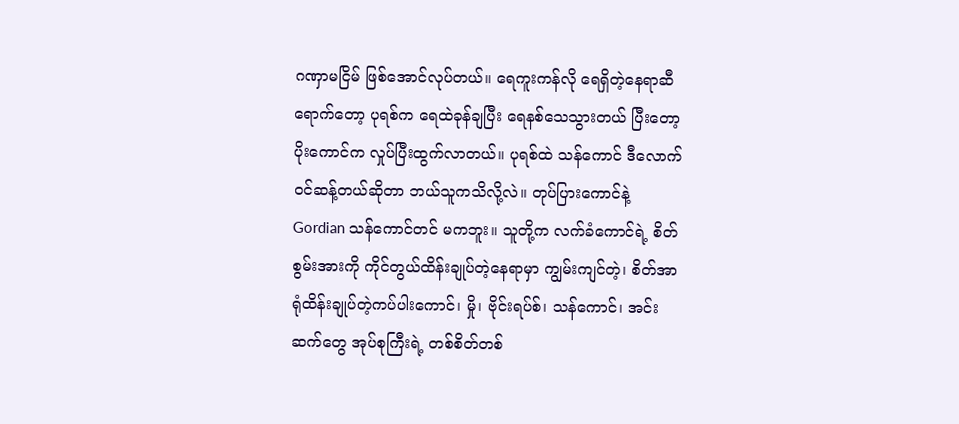ဂဏှာမငြိမ် ဖြစ်အောင်လုပ်တယ်။ ရေကူးကန်လို ရေရှိတဲ့နေရာဆီရောက်တော့ ပုရစ်က ရေထဲခုန်ချပြီး ရေနစ်သေသွားတယ် ပြီးတော့ ပိုးကောင်က လှုပ်ပြီးထွက်လာတယ်။ ပုရစ်ထဲ သန်ကောင် ဒီလောက်ဝင်ဆန့်တယ်ဆိုတာ ဘယ်သူကသိလို့လဲ။ တုပ်ပြားကောင်နဲ့ Gordian သန်ကောင်တင် မကဘူး။ သူတို့က လက်ခံကောင်ရဲ့ စိတ်စွမ်းအားကို ကိုင်တွယ်ထိန်းချုပ်တဲ့နေရာမှာ ကျွမ်းကျင်တဲ့၊ စိတ်အာရုံထိန်းချုပ်တဲ့ကပ်ပါးကောင်၊ မှို၊ ဗိုင်းရပ်စ်၊ သန်ကောင်၊ အင်းဆက်တွေ အုပ်စုကြီးရဲ့ တစ်စိတ်တစ်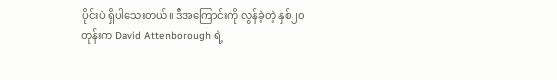ပိုင်းပဲ ရှိပါသေးတယ်။ ဒီအကြောင်းကို လွန်ခဲ့တဲ့ နှစ်၂၀တုန်းက David Attenborough ရဲ့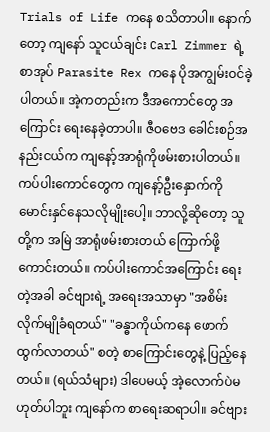Trials of Life ကနေ စသိတာပါ။ နောက်တော့ ကျနော် သူငယ်ချင်း Carl Zimmer ရဲ့ စာအုပ် Parasite Rex ကနေ ပိုအကျွမ်းဝင်ခဲ့ပါတယ်။ အဲ့ကတည်းက ဒီအကောင်တွေ အကြောင်း ရေးနေခဲ့တာပါ။ ဇီဝဗေဒ ခေါင်းစဉ်အနည်းငယ်က ကျနော့်အာရုံကိုဖမ်းစားပါတယ်။ ကပ်ပါးကောင်တွေက ကျနော့်ဦးနှောက်ကို မောင်းနှင်နေသလိုမျိုးပေါ့။ ဘာလို့ဆိုတော့ သူတို့က အမြဲ အာရုံဖမ်းစားတယ် ကြောက်ဖို့ကောင်းတယ်။ ကပ်ပါးကောင်အကြောင်း ရေးတဲ့အခါ ခင်ဗျားရဲ့ အရေးအသာမှာ "အစိမ်းလိုက်မျိုခံရတယ်" "ခန္ဓာကိုယ်ကနေ ဖောက်ထွက်လာတယ်" စတဲ့ စာကြောင်းတွေနဲ့ ပြည့်နေတယ်။ (ရယ်သံများ) ဒါပေမယ့် အဲ့လောက်ပဲမဟုတ်ပါဘူး ကျနော်က စာရေးဆရာပါ။ ခင်ဗျား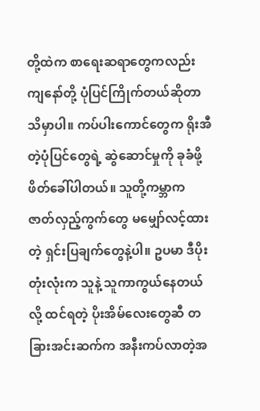တို့ထဲက စာရေးဆရာတွေကလည်း ကျနော်တို့ ပုံပြင်ကြိုက်တယ်ဆိုတာ သိမှာပါ။ ကပ်ပါးကောင်တွေက ရိုးအီတဲ့ပုံပြင်တွေရဲ့ ဆွဲဆောင်မှုကို ခုခံဖို့ ဖိတ်ခေါ်ပါတယ်။ သူတို့ကမ္ဘာက ဇာတ်လှည့်ကွက်တွေ မမျှော်လင့်ထားတဲ့ ရှင်းပြချက်တွေနဲ့ပါ။ ဥပမာ ဒီပိုးတုံးလုံးက သူနဲ့ သူကာကွယ်နေတယ်လို့ ထင်ရတဲ့ ပိုးအိမ်လေးတွေဆီ တခြားအင်းဆက်က အနီးကပ်လာတဲ့အ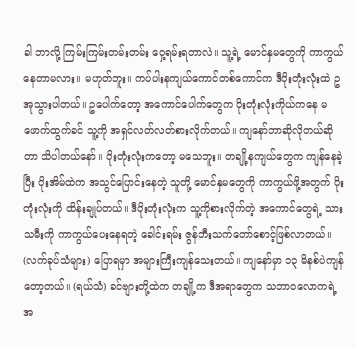ခါ ဘာလို့ ကြမ်းကြမ်းတမ်းတမ်း ဝှေ့ရမ်းရတာလဲ။ သူ့ရဲ့ မောင်နှမတွေကို ကာကွယ်နေတာမလား။ မဟုတ်ဘူး။ ကပ်ပါးနကျယ်ကောင်တစ်ကောင်က ဒီပိုးတုံးလုံးထဲ ဥအုသွားပါတယ်။ ဥပေါက်တော့ အကောင်ပေါက်တွေက ပိုးတုံးလုံးကိုယ်ကနေ မဖောက်ထွက်ခင် သူ့ကို အရှင်လတ်လတ်စားလိုက်တယ်။ ကျနော်ဘာဆိုလိုတယ်ဆိုတာ သိပါတယ်နော်။ ပိုးတုံးလုံးကတော့ မသေဘူး။ တချို့နကျယ်တွေက ကျန်နေခဲ့ပြီး ပိုးအိမ်ထဲက အသွင်ပြောင်းနေတဲ့ သူတို့ မောင်နှမတွေကို ကာကွယ်ဖို့အတွက် ပိုးတုံးလုံးကို ထိန်းချုပ်တယ်။ ဒီပိုးတုံးလုံးက သူ့ကိုစားလိုက်တဲ့ အကောင်တွေရဲ့ သားသမီးကို ကာကွယ်ပေးနေရတဲ့ ခေါင်းရမ်း ဇွန်ဘီးသက်တော်စောင့်ဖြစ်လာတယ်။ (လက်ခုပ်သံများ) ပြောရမှာ အများကြီးကျန်သေးတယ်။ ကျနော်မှာ ၁၃ မိနစ်ပဲကျန်တော့တယ်။ (ရယ်သံ) ခင်ဗျားတို့ထဲက တချို့က ဒီအရာတွေက သဘာဝလောကရဲ့ အ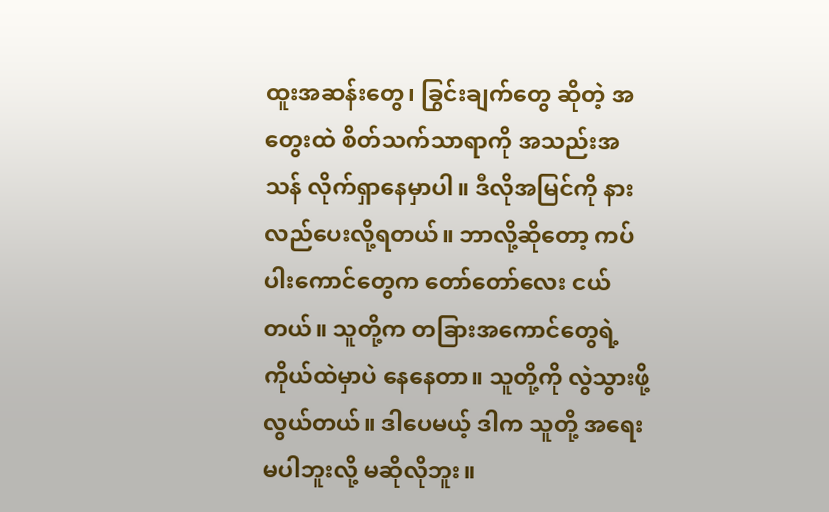ထူးအဆန်းတွေ၊ ခြွင်းချက်တွေ ဆိုတဲ့ အတွေးထဲ စိတ်သက်သာရာကို အသည်းအသန် လိုက်ရှာနေမှာပါ။ ဒီလိုအမြင်ကို နားလည်ပေးလို့ရတယ်။ ဘာလို့ဆိုတော့ ကပ်ပါးကောင်တွေက တော်တော်လေး ငယ်တယ်။ သူတို့က တခြားအကောင်တွေရဲ့ ကိုယ်ထဲမှာပဲ နေနေတာ။ သူတို့ကို လွဲသွားဖို့ လွယ်တယ်။ ဒါပေမယ့် ဒါက သူတို့ အရေးမပါဘူးလို့ မဆိုလိုဘူး။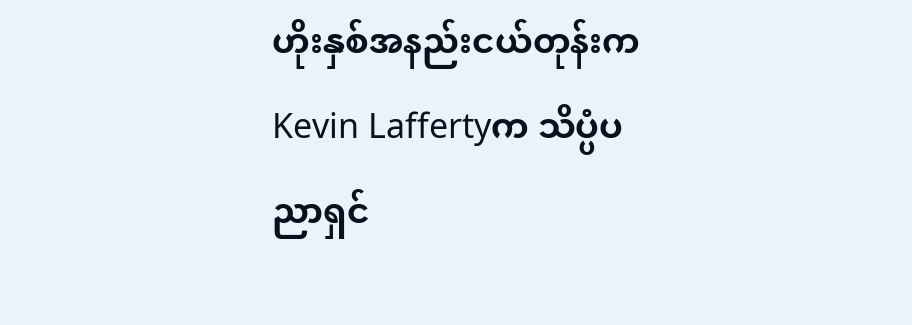ဟိုးနှစ်အနည်းငယ်တုန်းက Kevin Laffertyက သိပ္ပံပညာရှင်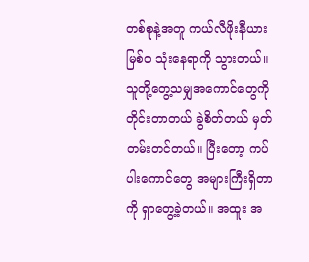တစ်စုနဲ့အတူ ကယ်လီဖိုးနီယား မြစ်ဝ သုံးနေရာကို သွားတယ်။ သူတို့တွေ့သမျှအကောင်တွေကို တိုင်းတာတယ် ခွဲစိတ်တယ် မှတ်တမ်းတင်တယ်။ ပြီးတော့ ကပ်ပါးကောင်တွေ အများကြီးရှိတာကို ရှာတွေ့ခဲ့တယ်။ အထူး အ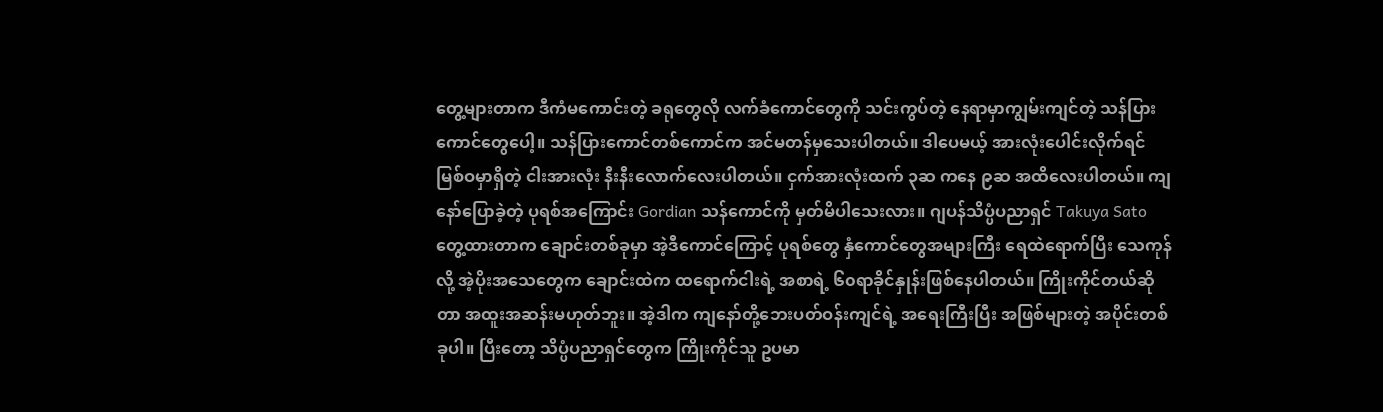တွေ့များတာက ဒီကံမကောင်းတဲ့ ခရုတွေလို လက်ခံကောင်တွေကို သင်းကွပ်တဲ့ နေရာမှာကျွမ်းကျင်တဲ့ သန်ပြားကောင်တွေပေါ့။ သန်ပြားကောင်တစ်ကောင်က အင်မတန်မှသေးပါတယ်။ ဒါပေမယ့် အားလုံးပေါင်းလိုက်ရင် မြစ်ဝမှာရှိတဲ့ ငါးအားလုံး နီးနီးလောက်လေးပါတယ်။ ငှက်အားလုံးထက် ၃ဆ ကနေ ၉ဆ အထိလေးပါတယ်။ ကျနော်ပြောခဲ့တဲ့ ပုရစ်အကြောင်း Gordian သန်ကောင်ကို မှတ်မိပါသေးလား။ ဂျပန်သိပ္ပံပညာရှင် Takuya Sato တွေ့ထားတာက ချောင်းတစ်ခုမှာ အဲ့ဒီကောင်ကြောင့် ပုရစ်တွေ နှံကောင်တွေအများကြီး ရေထဲရောက်ပြီး သေကုန်လို့ အဲ့ပိုးအသေတွေက ချောင်းထဲက ထရောက်ငါးရဲ့ အစာရဲ့ ၆၀ရာခိုင်နှုန်းဖြစ်နေပါတယ်။ ကြိုးကိုင်တယ်ဆိုတာ အထူးအဆန်းမဟုတ်ဘူး။ အဲ့ဒါက ကျနော်တို့ဘေးပတ်ဝန်းကျင်ရဲ့ အရေးကြီးပြီး အဖြစ်များတဲ့ အပိုင်းတစ်ခုပါ။ ပြီးတော့ သိပ္ပံပညာရှင်တွေက ကြိုးကိုင်သူ ဥပမာ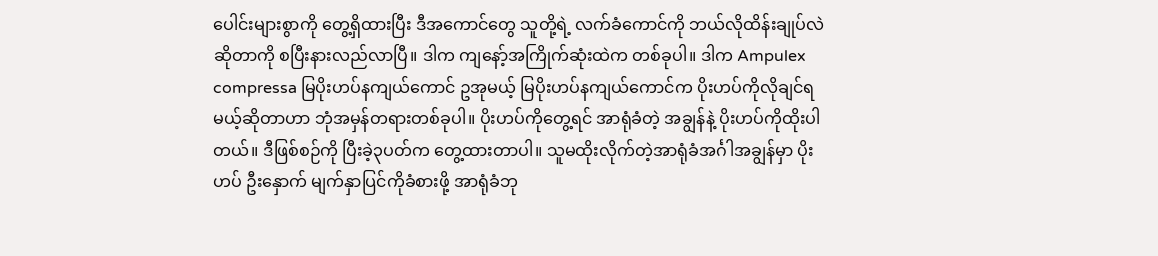ပေါင်းများစွာကို တွေ့ရှိထားပြီး ဒီအကောင်တွေ သူတို့ရဲ့ လက်ခံကောင်ကို ဘယ်လိုထိန်းချုပ်လဲဆိုတာကို စပြီးနားလည်လာပြီ။ ဒါက ကျနော့်အကြိုက်ဆုံးထဲက တစ်ခုပါ။ ဒါက Ampulex compressa မြပိုးဟပ်နကျယ်ကောင် ဥအုမယ့် မြပိုးဟပ်နကျယ်ကောင်က ပိုးဟပ်ကိုလိုချင်ရမယ့်ဆိုတာဟာ ဘုံအမှန်တရားတစ်ခုပါ။ ပိုးဟပ်ကိုတွေ့ရင် အာရုံခံတဲ့ အချွန်နဲ့ ပိုးဟပ်ကိုထိုးပါတယ်။ ဒီဖြစ်စဉ်ကို ပြီးခဲ့၃ပတ်က တွေ့ထားတာပါ။ သူမထိုးလိုက်တဲ့အာရုံခံအင်္ဂါအချွန်မှာ ပိုးဟပ် ဦးနှောက် မျက်နှာပြင်ကိုခံစားဖို့ အာရုံခံဘု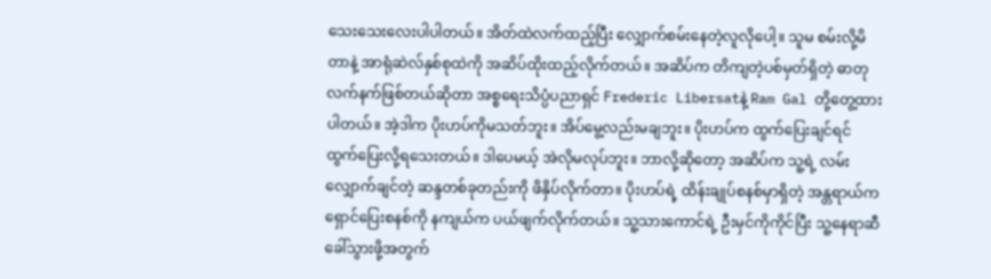သေးသေးလေးပါပါတယ်။ အိတ်ထဲလက်ထည့်ပြီး လျှောက်စမ်းနေတဲ့လူလိုပေါ့။ သူမ စမ်းလို့မိတာနဲ့ အာရုံဆဲလ်နှစ်စုထဲကို အဆိပ်ထိုးထည့်လိုက်တယ်။ အဆိပ်က တိကျတဲ့ပစ်မှတ်ရှိတဲ့ ဓာတု လက်နက်ဖြစ်တယ်ဆိုတာ အစ္စရေးသိပ္ပံပညာရှင် Frederic Libersatနဲ့ Ram Gal တို့တွေ့ထားပါတယ်။ အဲ့ဒါက ပိုးဟပ်ကိုမသတ်ဘူး။ အိပ်မွေ့လည်းမချဘူး။ ပိုးဟပ်က ထွက်ပြေးချင်ရင် ထွက်ပြေးလို့ရသေးတယ်။ ဒါပေမယ့် အဲလိုမလုပ်ဘူး။ ဘာလို့ဆိုတော့ အဆိပ်က သူ့ရဲ့ လမ်းလျှောက်ချင်တဲ့ ဆန္ဒတစ်ခုတည်းကို ဖိနှိပ်လိုက်တာ။ ပိုးဟပ်ရဲ့ ထိန်းချုပ်စနစ်မှာရှိတဲ့ အန္တရာယ်ကရှောင်ပြေးစနစ်ကို နကျယ်က ပယ်ဖျက်လိုက်တယ်။ သူ့သားကောင်ရဲ့ ဦးမှင်ကိုကိုင်ပြီး သူ့နေရာဆီခေါ်သွားဖို့အတွက်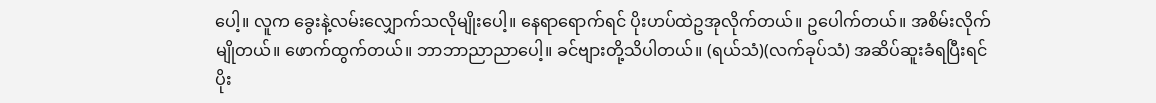ပေါ့။ လူက ခွေးနဲ့လမ်းလျှောက်သလိုမျိုးပေါ့။ နေရာရောက်ရင် ပိုးဟပ်ထဲဥအုလိုက်တယ်။ ဥပေါက်တယ်။ အစိမ်းလိုက်မျိုတယ်။ ဖောက်ထွက်တယ်။ ဘာဘာညာညာပေါ့။ ခင်ဗျားတို့သိပါတယ်။ (ရယ်သံ)(လက်ခုပ်သံ) အဆိပ်ဆူးခံရပြီးရင် ပိုး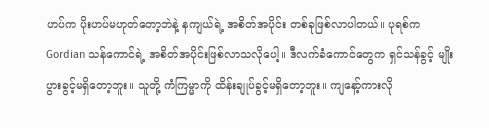ဟပ်က ပိုးဟပ်မဟုတ်တော့ဘဲနဲ့ နကျယ်ရဲ့ အစိတ်အပိုင်း တစ်ခုဖြစ်လာပါတယ်။ ပုရစ်က Gordian သန်ကောင်ရဲ့ အစိတ်အပိုင်းဖြစ်လာသလိုပေါ့။ ဒီလက်ခံကောင်တွေက ရှင်သန်ခွင့် မျိုးပွားခွင့်မရှိတော့ဘူး။ သူတို့ ကံကြမ္မာကို ထိန်းချုပ်ခွင့်မရှိတော့ဘူး။ ကျနော့်ကားလို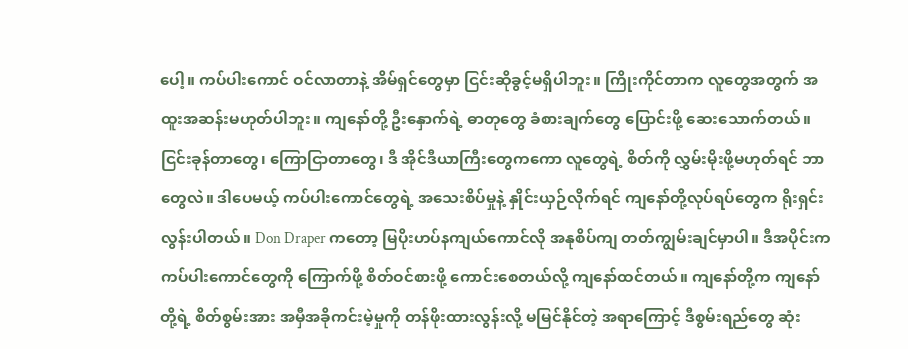ပေါ့။ ကပ်ပါးကောင် ဝင်လာတာနဲ့ အိမ်ရှင်တွေမှာ ငြင်းဆိုခွင့်မရှိပါဘူး။ ကြိုးကိုင်တာက လူတွေအတွက် အထူးအဆန်းမဟုတ်ပါဘူး။ ကျနော်တို့ ဦးနှောက်ရဲ့ ဓာတုတွေ ခံစားချက်တွေ ပြောင်းဖို့ ဆေးသောက်တယ်။ ငြင်းခုန်တာတွေ၊ ကြောငြာတာတွေ၊ ဒီ အိုင်ဒီယာကြီးတွေကကော လူတွေရဲ့ စိတ်ကို လွှမ်းမိုးဖို့မဟုတ်ရင် ဘာတွေလဲ။ ဒါပေမယ့် ကပ်ပါးကောင်တွေရဲ့ အသေးစိပ်မှုနဲ့ နှိုင်းယှဉ်လိုက်ရင် ကျနော်တို့လုပ်ရပ်တွေက ရိုးရှင်းလွန်းပါတယ်။ Don Draper ကတော့ မြပိုးဟပ်နကျယ်ကောင်လို အနုစိပ်ကျ တတ်ကျွမ်းချင်မှာပါ။ ဒီအပိုင်းက ကပ်ပါးကောင်တွေကို ကြောက်ဖို့ စိတ်ဝင်စားဖို့ ကောင်းစေတယ်လို့ ကျနော်ထင်တယ်။ ကျနော်တို့က ကျနော်တို့ရဲ့ စိတ်စွမ်းအား အမှီအခိုကင်းမဲ့မှုကို တန်ဖိုးထားလွန်းလို့ မမြင်နိုင်တဲ့ အရာကြောင့် ဒီစွမ်းရည်တွေ ဆုံး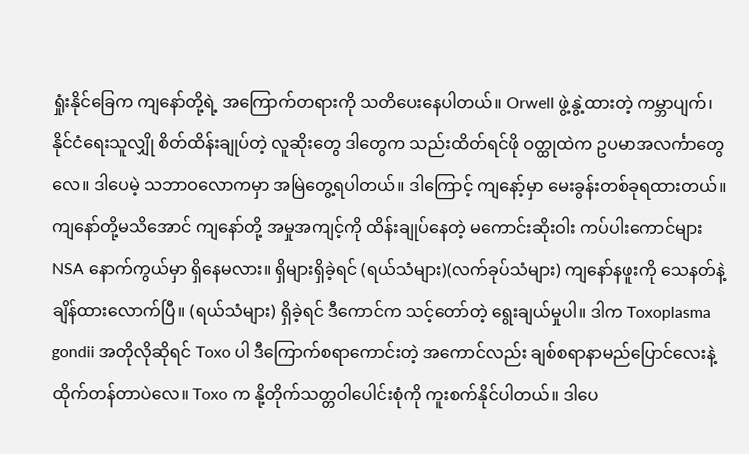ရှုံးနိုင်ခြေက ကျနော်တို့ရဲ့ အကြောက်တရားကို သတိပေးနေပါတယ်။ Orwell ဖွဲ့နွဲ့ထားတဲ့ ကမ္ဘာပျက်၊ နိုင်ငံရေးသူလျှို စိတ်ထိန်းချုပ်တဲ့ လူဆိုးတွေ ဒါတွေက သည်းထိတ်ရင်ဖို ဝတ္ထုထဲက ဥပမာအလင်္ကာတွေလေ။ ဒါပေမဲ့ သဘာဝလောကမှာ အမြဲတွေ့ရပါတယ်။ ဒါကြောင့် ကျနော့်မှာ မေးခွန်းတစ်ခုရထားတယ်။ ကျနော်တို့မသိအောင် ကျနော်တို့ အမှုအကျင့်ကို ထိန်းချုပ်နေတဲ့ မကောင်းဆိုးဝါး ကပ်ပါးကောင်များ NSA နောက်ကွယ်မှာ ရှိနေမလား။ ရှိများရှိခဲ့ရင် (ရယ်သံများ)(လက်ခုပ်သံများ) ကျနော်နဖူးကို သေနတ်နဲ့ ချိန်ထားလောက်ပြီ။ (ရယ်သံများ) ရှိခဲ့ရင် ဒီကောင်က သင့်တော်တဲ့ ရွေးချယ်မှုပါ။ ဒါက Toxoplasma gondii အတိုလိုဆိုရင် Toxo ပါ ဒီကြောက်စရာကောင်းတဲ့ အကောင်လည်း ချစ်စရာနာမည်ပြောင်လေးနဲ့ ထိုက်တန်တာပဲလေ။ Toxo က နို့တိုက်သတ္တဝါပေါင်းစုံကို ကူးစက်နိုင်ပါတယ်။ ဒါပေ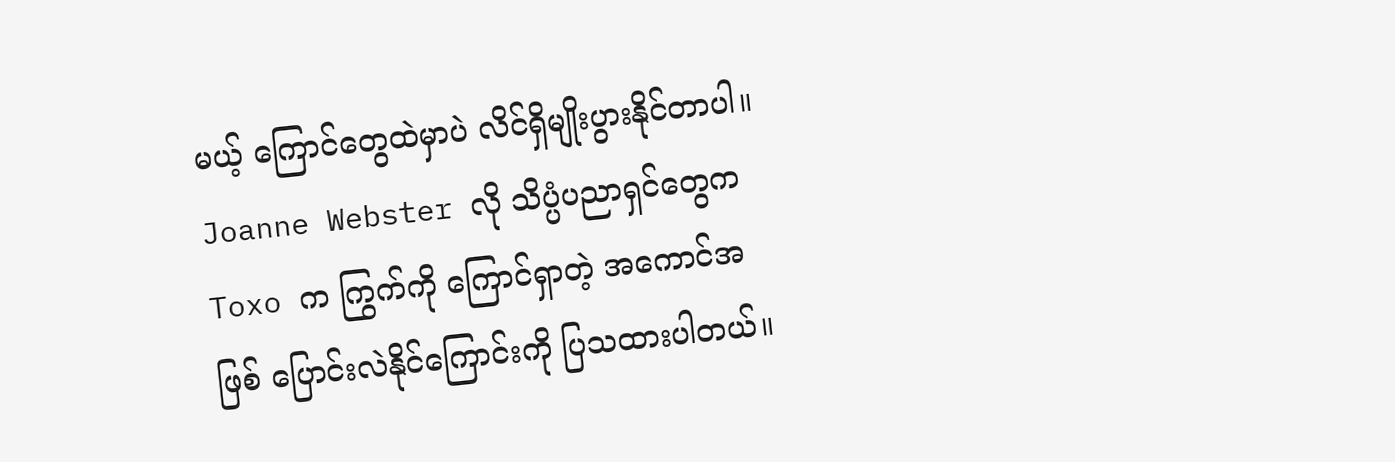မယ့် ကြောင်တွေထဲမှာပဲ လိင်ရှိမျိုးပွားနိုင်တာပါ။ Joanne Webster လို သိပ္ပံပညာရှင်တွေက Toxo က ကြွက်ကို ကြောင်ရှာတဲ့ အကောင်အဖြစ် ပြောင်းလဲနိုင်ကြောင်းကို ပြသထားပါတယ်။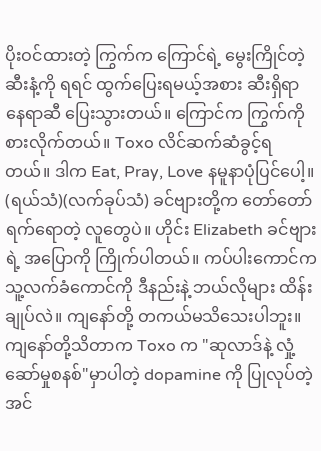ပိုးဝင်ထားတဲ့ ကြွက်က ကြောင်ရဲ့ မွေးကြိုင်တဲ့ ဆီးနံ့ကို ရရင် ထွက်ပြေးရမယ့်အစား ဆီးရှိရာနေရာဆီ ပြေးသွားတယ်။ ကြောင်က ကြွက်ကိုစားလိုက်တယ်။ Toxo လိင်ဆက်ဆံခွင့်ရတယ်။ ဒါက Eat, Pray, Love နမူနာပုံပြင်ပေါ့။ (ရယ်သံ)(လက်ခုပ်သံ) ခင်ဗျားတို့က တော်တော်ရက်ရောတဲ့ လူတွေပဲ။ ဟိုင်း Elizabeth ခင်ဗျားရဲ့ အပြောကို ကြိုက်ပါတယ်။ ကပ်ပါးကောင်က သူ့လက်ခံကောင်ကို ဒီနည်းနဲ့ ဘယ်လိုများ ထိန်းချုပ်လဲ။ ကျနော်တို့ တကယ်မသိသေးပါဘူး။ ကျနော်တို့သိတာက Toxo က "ဆုလာဒ်နဲ့ လှုံ့ဆော်မှုစနစ်"မှာပါတဲ့ dopamine ကို ပြုလုပ်တဲ့ အင်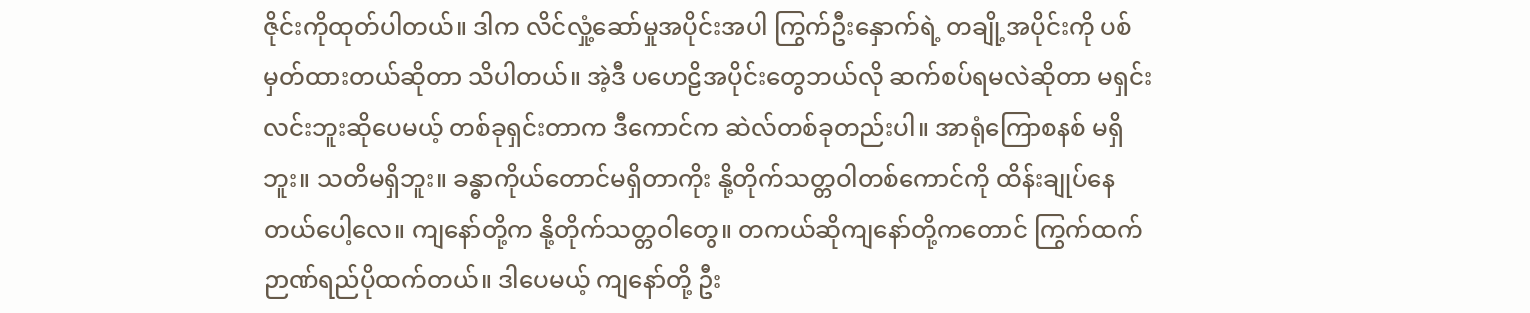ဇိုင်းကိုထုတ်ပါတယ်။ ဒါက လိင်လှုံ့ဆော်မှုအပိုင်းအပါ ကြွက်ဦးနှောက်ရဲ့ တချို့အပိုင်းကို ပစ်မှတ်ထားတယ်ဆိုတာ သိပါတယ်။ အဲ့ဒီ ပဟေဠိအပိုင်းတွေဘယ်လို ဆက်စပ်ရမလဲဆိုတာ မရှင်းလင်းဘူးဆိုပေမယ့် တစ်ခုရှင်းတာက ဒီကောင်က ဆဲလ်တစ်ခုတည်းပါ။ အာရုံကြောစနစ် မရှိဘူး။ သတိမရှိဘူး။ ခန္ဓာကိုယ်တောင်မရှိတာကိုး နို့တိုက်သတ္တဝါတစ်ကောင်ကို ထိန်းချုပ်နေတယ်ပေါ့လေ။ ကျနော်တို့က နို့တိုက်သတ္တဝါတွေ။ တကယ်ဆိုကျနော်တို့ကတောင် ကြွက်ထက် ဉာဏ်ရည်ပိုထက်တယ်။ ဒါပေမယ့် ကျနော်တို့ ဦး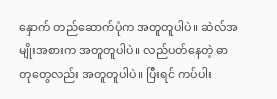နှောက် တည်ဆောက်ပုံက အတူတူပါပဲ။ ဆဲလ်အမျိုးအစားက အတူတူပါပဲ။ လည်ပတ်နေတဲ့ ဓာတုတွေလည်း အတူတူပါပဲ။ ပြီးရင် ကပ်ပါး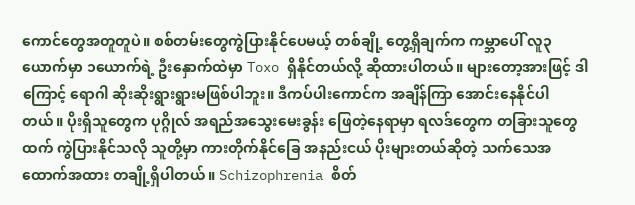ကောင်တွေအတူတူပဲ။ စစ်တမ်းတွေကွဲပြားနိုင်ပေမယ့် တစ်ချို့ တွေ့ရှိချက်က ကမ္ဘာပေါ် လူ၃ယောက်မှာ ၁ယောက်ရဲ့ ဦးနှောက်ထဲမှာ Toxo ရှိနိုင်တယ်လို့ ဆိုထားပါတယ်။ များတော့အားဖြင့် ဒါကြောင့် ရောဂါ ဆိုးဆိုးရွားရွားမဖြစ်ပါဘူး။ ဒီကပ်ပါးကောင်က အချိန်ကြာ အောင်းနေနိုင်ပါတယ်။ ပိုးရှိသူတွေက ပုဂ္ဂိုလ် အရည်အသွေးမေးခွန်း ဖြေတဲ့နေရာမှာ ရလဒ်တွေက တခြားသူတွေထက် ကွဲပြားနိုင်သလို သူတို့မှာ ကားတိုက်နိုင်ခြေ အနည်းငယ် ပိုးများတယ်ဆိုတဲ့ သက်သေအထောက်အထား တချို့ရှိပါတယ်။ Schizophrenia စိတ်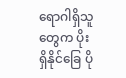ရောဂါရှိသူတွေက ပိုးရှိနိုင်ခြေ ပို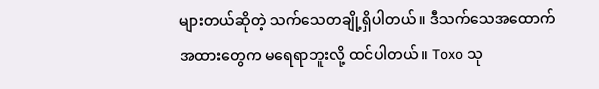များတယ်ဆိုတဲ့ သက်သေတချို့ရှိပါတယ်။ ဒီသက်သေအထောက်အထားတွေက မရေရာဘူးလို့ ထင်ပါတယ်။ Toxo သု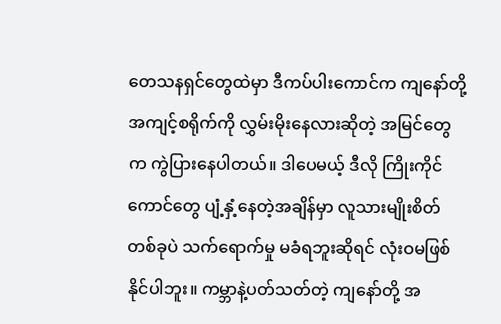တေသနရှင်တွေထဲမှာ ဒီကပ်ပါးကောင်က ကျနော်တို့ အကျင့်စရိုက်ကို လွှမ်းမိုးနေလားဆိုတဲ့ အမြင်တွေက ကွဲပြားနေပါတယ်။ ဒါပေမယ့် ဒီလို ကြိုးကိုင်ကောင်တွေ ပျံ့နှံ့နေတဲ့အချိန်မှာ လူသားမျိုးစိတ်တစ်ခုပဲ သက်ရောက်မှု မခံရဘူးဆိုရင် လုံးဝမဖြစ်နိုင်ပါဘူး။ ကမ္ဘာနဲ့ပတ်သတ်တဲ့ ကျနော်တို့ အ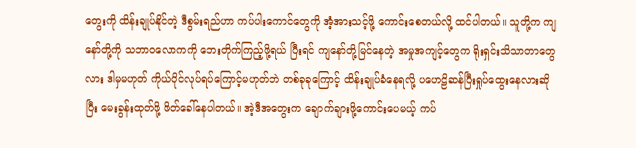တွေးကို ထိန်းချုပ်နိုင်တဲ့ ဒီစွမ်းရည်ဟာ ကပ်ပါးကောင်တွေကို အံ့အားသင့်ဖို့ ကောင်းစေတယ်လို့ ထင်ပါတယ်။ သူတို့က ကျနော်တို့ကို သဘာဝလောကကို ဘေးတိုက်ကြည့်ဖို့ရယ် ပြီးရင် ကျနော်တို့မြင်နေတဲ့ အမှုအကျင့်တွေက ရိုးရှင်းသိသာတာတွေလား ဒါမှမဟုတ် ကိုယ်ပိုင်လုပ်ရပ်ကြောင့်မဟုတ်ဘဲ တစ်ခုခုကြောင့် ထိန်းချုပ်ခံနေရလို့ ပဟေဠိဆန်ပြီးရှုပ်ထွေးနေလားဆိုပြီး မေးခွန်းထုတ်ဖို့ ဖိတ်ခေါ်နေပါတယ်။ အဲ့ဒီအတွေးက ချောက်ချားဖို့ကောင်းပေမယ့် ကပ်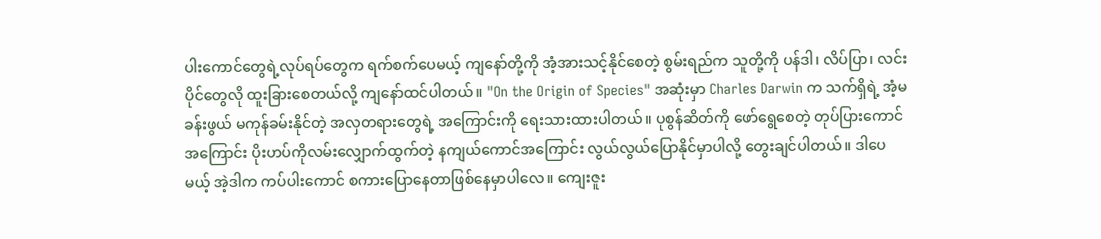ပါးကောင်တွေရဲ့လုပ်ရပ်တွေက ရက်စက်ပေမယ့် ကျနော်တို့ကို အံ့အားသင့်နိုင်စေတဲ့ စွမ်းရည်က သူတို့ကို ပန်ဒါ၊ လိပ်ပြာ၊ လင်းပိုင်တွေလို ထူးခြားစေတယ်လို့ ကျနော်ထင်ပါတယ်။ "On the Origin of Species" အဆုံးမှာ Charles Darwin က သက်ရှိရဲ့ အံ့မခန်းဖွယ် မကုန်ခမ်းနိုင်တဲ့ အလှတရားတွေရဲ့ အကြောင်းကို ရေးသားထားပါတယ်။ ပုစွန်ဆိတ်ကို ဖော်ရွေစေတဲ့ တုပ်ပြားကောင်အကြောင်း ပိုးဟပ်ကိုလမ်းလျှောက်ထွက်တဲ့ နကျယ်ကောင်အကြောင်း လွယ်လွယ်ပြောနိုင်မှာပါလို့ တွေးချင်ပါတယ်။ ဒါပေမယ့် အဲ့ဒါက ကပ်ပါးကောင် စကားပြောနေတာဖြစ်နေမှာပါလေ။ ကျေးဇူး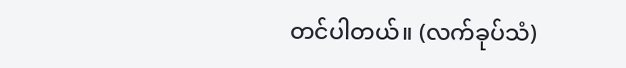တင်ပါတယ်။ (လက်ခုပ်သံ)